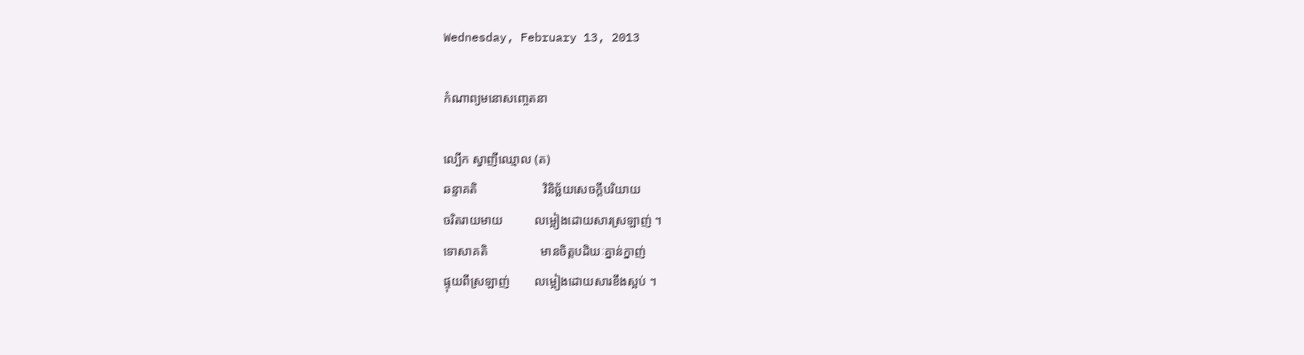Wednesday, February 13, 2013

កំណាព្យមនោសញ្ចេតនា

ល្បើក ស្វាញីឈ្មោល (ត)
ឆន្ទាគតិ                     វិនិច្ឆ័យសេចក្តីបរិយាយ
ចរិតរាយមាយ          លម្អៀងដោយសារស្រឡាញ់ ។
ទោសាគតិ                 មានចិត្តបដិឃៈគ្នាន់ក្នាញ់
ផ្ទុយពីស្រឡាញ់        លម្អៀងដោយសារខឹងស្អប់ ។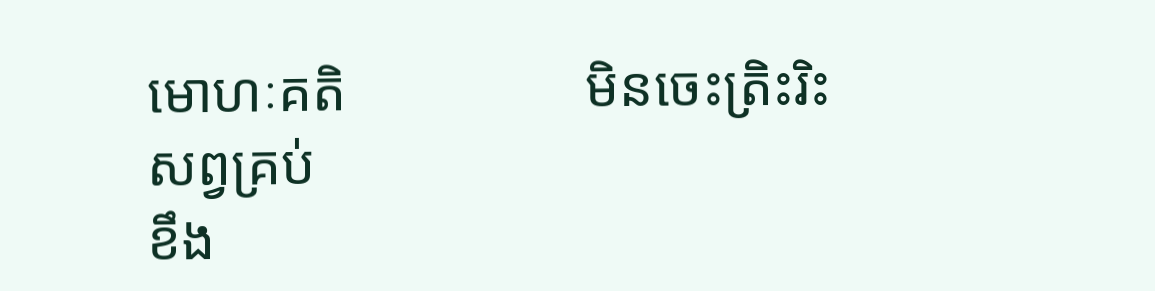មោហៈគតិ                 មិនចេះត្រិះរិះសព្វគ្រប់
ខឹង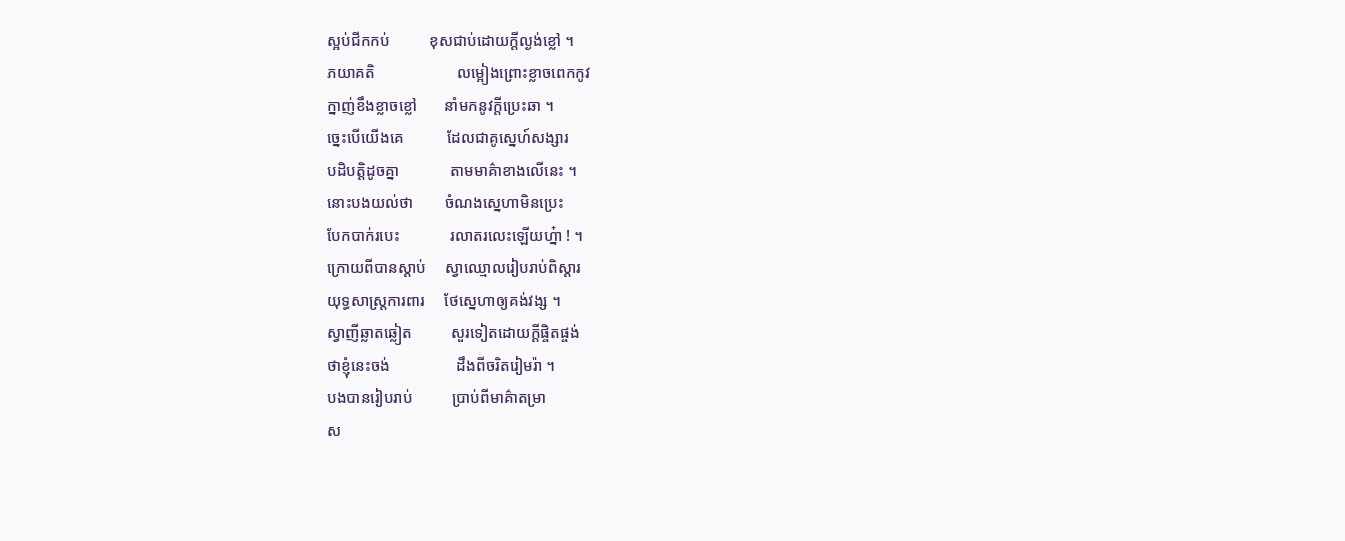ស្អប់ជីកកប់          ខុសជាប់ដោយក្តីល្ងង់ខ្លៅ ។
ភយាគតិ                     លម្អៀងព្រោះខ្លាចពេកកូវ
ក្នាញ់ខឹងខ្លាចខ្លៅ       នាំមកនូវក្តីប្រេះឆា ។
ច្នេះបើយើងគេ           ដែលជាគូស្នេហ៍សង្សារ
បដិបត្តិដូចគ្នា             តាមមាគ៌ាខាងលើនេះ ។
នោះបងយល់ថា        ចំណងស្នេហាមិនប្រេះ
បែកបាក់របេះ             រលាតរលេះឡើយហ្ន៎ា ! ។
ក្រោយពីបានស្តាប់     ស្វាឈ្មោលរៀបរាប់ពិស្តារ
យុទ្ធសាស្ត្រការពារ     ថែស្នេហាឲ្យគង់វង្ស ។
ស្វាញីឆ្លាតឆ្លៀត          សួរទៀតដោយក្តីផ្ចិតផ្ចង់
ថាខ្ញុំនេះចង់                 ដឹងពីចរិតរៀមរ៉ា ។
បងបានរៀបរាប់          ប្រាប់ពីមាគ៌ាតម្រា
ស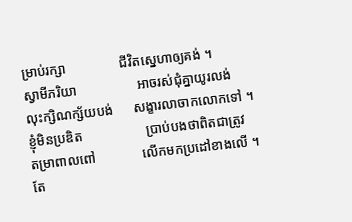ម្រាប់រក្សា                ជីវិតស្នេហាឲ្យគង់ ។
ស្វាមីភរិយា                  អាចរស់ជុំគ្នាយូរលង់
លុះក្សិណក្ស័យបង់      សង្ខារលាចាកលោកទៅ ។
ខ្ញុំមិនប្រឌិត                   ប្រាប់បងថាពិតជាត្រូវ
តម្រាពាលពៅ              លើកមកប្រដៅខាងលើ ។
តែ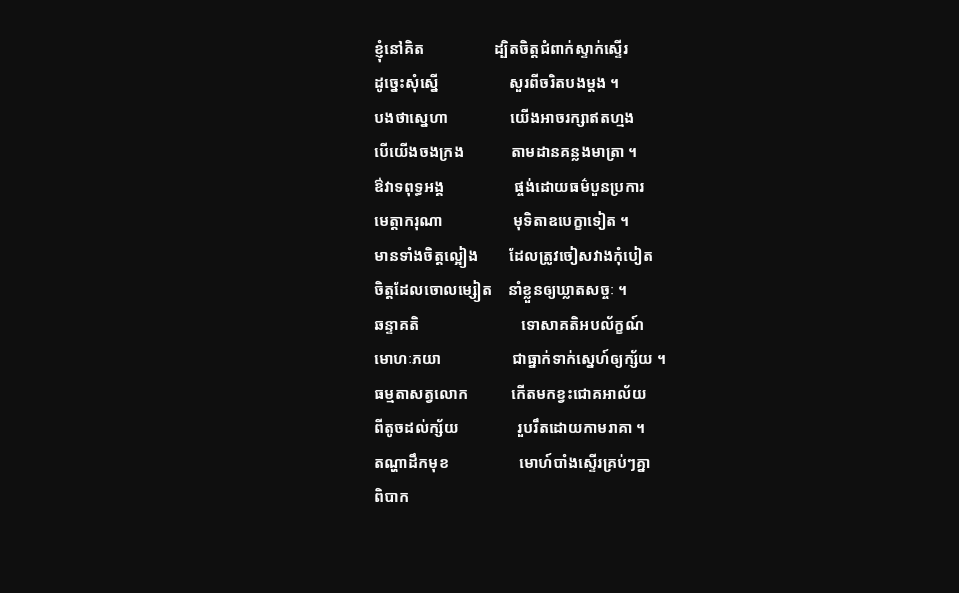ខ្ញុំនៅគិត                  ដ្បិតចិត្តជំពាក់ស្ទាក់ស្ទើរ
ដូច្នេះសុំស្នើ                  សួរពីចរិតបងម្តង ។
បងថាស្នេហា                យើងអាចរក្សាឥតហ្មង
បើយើងចងក្រង            តាមដានគន្លងមាត្រា ។
ឳវាទពុទ្ធអង្គ                  ផ្ចង់ដោយធម៌បួនប្រការ
មេត្តាករុណា                  មុទិតាឧបេក្ខាទៀត ។
មានទាំងចិត្តល្អៀង        ដែលត្រូវចៀសវាងកុំបៀត
ចិត្តដែលចោលម្សៀត    នាំខ្លួនឲ្យឃ្លាតសច្ចៈ ។
ឆន្ទាគតិ                          ទោសាគតិអបល័ក្ខណ៍
មោហៈភយា                  ជាធ្នាក់ទាក់ស្នេហ៍ឲ្យក្ស័យ ។
ធម្មតាសត្វលោក           កើតមកខ្វះជោគអាល័យ
ពីតូចដល់ក្ស័យ               រួបរឹតដោយកាមរាគា ។
តណ្ហាដឹកមុខ                  មោហ៍បាំងស្ទើរគ្រប់ៗគ្នា
ពិបាក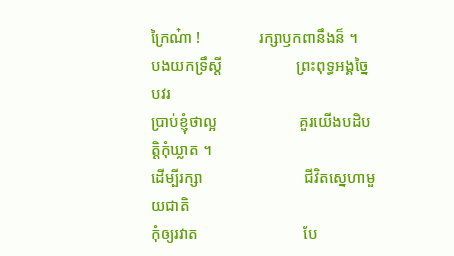ក្រៃណ៎ា !               រក្សាឫកពានឹងន៏ ។
បងយកទ្រឹស្តី                   ព្រះពុទ្ធអង្គច្នៃបវរ
ប្រាប់ខ្ញុំថាល្អ                     គួរយើងបដិបត្តិកុំឃ្លាត ។
ដើម្បីរក្សា                          ជីវិតស្នេហាមួយជាតិ
កុំឲ្យរវាត                           បែ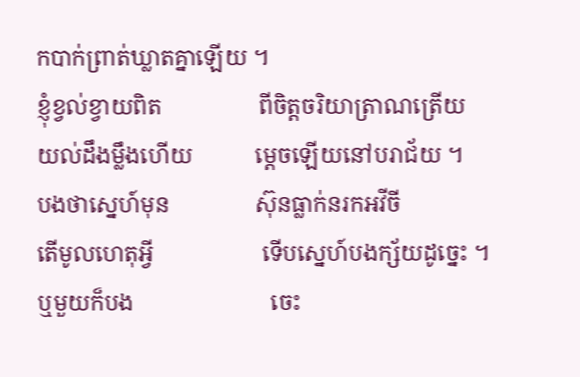កបាក់ព្រាត់ឃ្លាតគ្នាឡើយ ។
ខ្ញុំខ្វល់ខ្វាយពិត                 ពីចិត្តចរិយាត្រាណត្រើយ
យល់ដឹងម្លឹងហើយ           ម្តេចឡើយនៅបរាជ័យ ។
បងថាស្នេហ៍មុន               ស៊ុនធ្លាក់នរកអវីចី
តើមូលហេតុអ្វី                   ទើបស្នេហ៍បងក្ស័យដូច្នេះ ។
ឬមួយក៏បង                        ចេះ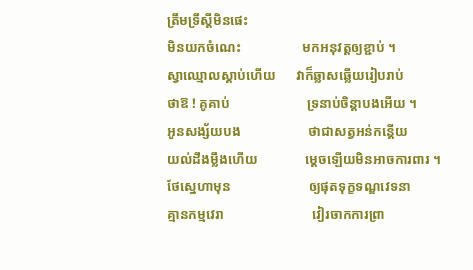ត្រឹមទ្រឹស្តីមិនផេះ
មិនយកចំណេះ                  មកអនុវត្តឲ្យខ្ជាប់ ។
ស្វាឈ្មោលស្តាប់ហើយ      វាក៏ឆ្លាសឆ្លើយរៀបរាប់
ថាឱ ! គូគាប់                       ទ្រនាប់ចិន្តាបងអើយ ។
អូនសង្ស័យបង                    ថាជាសត្វអន់កន្តើយ
យល់ដឹងម្លឹងហើយ              ម្តេចឡើយមិនអាចការពារ ។
ថែស្នេហាមុន                       ឲ្យផុតទុក្ខទណ្ឌវេទនា
គ្មានកម្មវេរា                          វៀរចាកការព្រា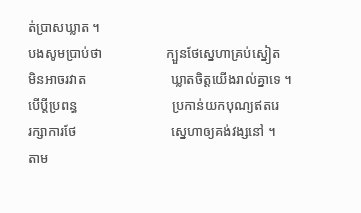ត់ប្រាសឃ្លាត ។
បងសូមប្រាប់ថា                   ក្បួនថែស្នេហាគ្រប់ស្នៀត
មិនអាចរវាត                         ឃ្លាតចិត្តយើងរាល់គ្នាទេ ។
បើប្តីប្រពន្ធ                            ប្រកាន់យកបុណ្យឥតរេ
រក្សាការថែ                            ស្នេហាឲ្យគង់វង្សនៅ ។
តាម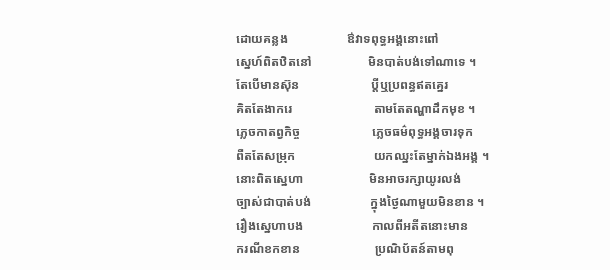ដោយគន្លង                   ឳវាទពុទ្ធអង្គនោះពៅ
ស្នេហ៍ពិតឋិតនៅ                  មិនបាត់បង់ទៅណាទេ ។
តែបើមានស៊ុន                       ប្តីឬប្រពន្ធឥតគ្នេរ
គិតតែងាករេ                          តាមតែតណ្ហាដឹកមុខ ។
ភ្លេចកាតព្វកិច្ច                       ភ្លេចធម៌ពុទ្ធអង្គចារទុក
ពឺតតែសម្រុក                         យកឈ្នះតែម្នាក់ឯងអង្គ ។
នោះពិតស្នេហា                     មិនអាចរក្សាយូរលង់
ច្បាស់ជាបាត់បង់                   ក្នុងថ្ងៃណាមួយមិនខាន ។
រឿងស្នេហាបង                      កាលពីអតីតនោះមាន
ករណីខកខាន                        ប្រណិប័តន៍តាមពុ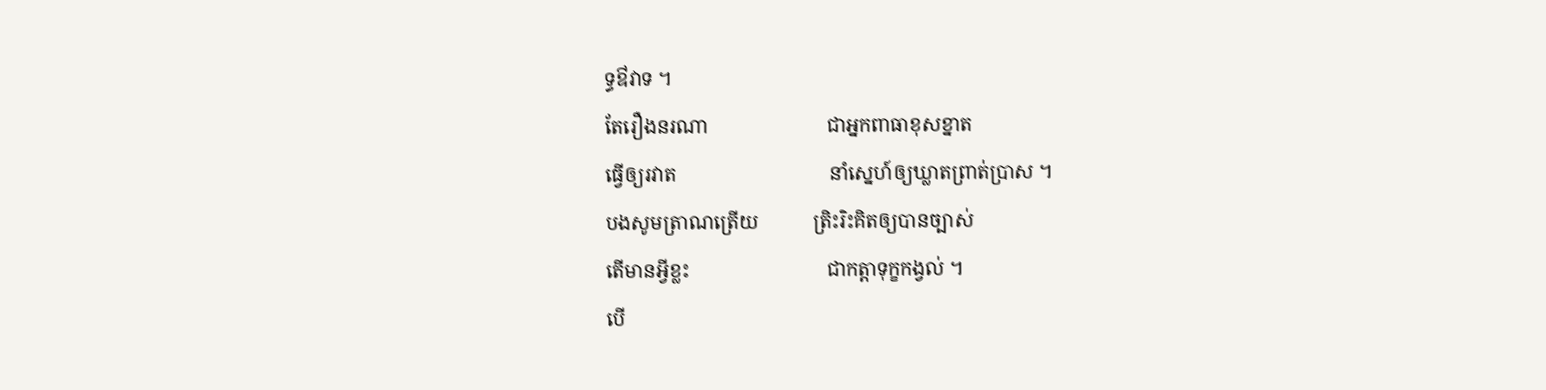ទ្ធឳវាទ ។
តែរឿងនរណា                        ជាអ្នកពាធាខុសខ្នាត
ធ្វើឲ្យរវាត                               នាំស្នេហ៍ឲ្យឃ្លាតព្រាត់ប្រាស ។
បងសូមត្រាណត្រើយ           ត្រិះរិះគិតឲ្យបានច្បាស់
តើមានអ្វីខ្លះ                            ជាកត្តាទុក្ខកង្វល់ ។
បើ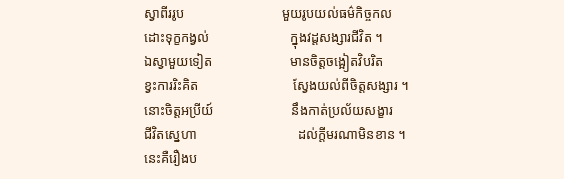ស្វាពីររូប                             មួយរូបយល់ធម៌កិច្ចកល
ដោះទុក្ខកង្វល់                        ក្នុងវដ្តសង្សារជីវិត ។
ឯស្វាមួយទៀត                       មានចិត្តចង្អៀតវិបរិត
ខ្វះការរិះគិត                            ស្វែងយល់ពីចិត្តសង្សារ ។
នោះចិត្តអប្រីយ៍                       នឹងកាត់ប្រល័យសង្ខារ
ជីវិតស្នេហា                              ដល់ក្តីមរណាមិនខាន ។
នេះគឺរឿងប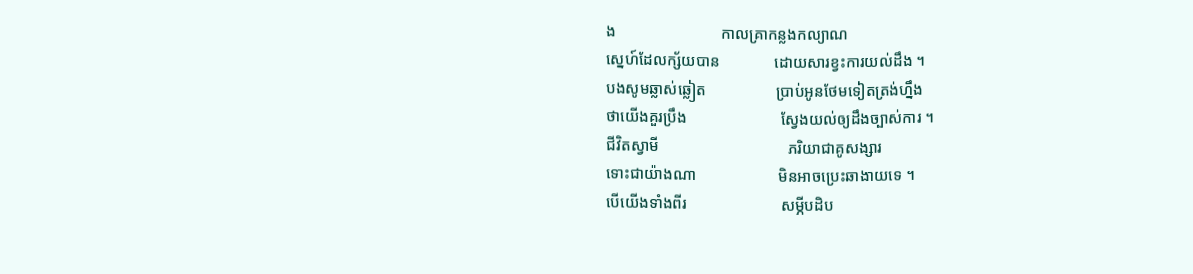ង                           កាលគ្រាកន្លងកល្យាណ
ស្នេហ៍ដែលក្ស័យបាន              ដោយសារខ្វះការយល់ដឹង ។
បងសូមឆ្លាស់ឆ្លៀត                  ប្រាប់អូនថែមទៀតត្រង់ហ្នឹង
ថាយើងគួរប្រឹង                        ស្វែងយល់ឲ្យដឹងច្បាស់ការ ។
ជីវិតស្វាមី                                 ភរិយាជាគូសង្សារ
ទោះជាយ៉ាងណា                     មិនអាចប្រេះឆាងាយទេ ។
បើយើងទាំងពីរ                        សម្ភីបដិប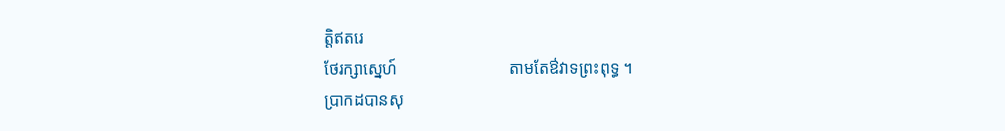ត្តិឥតរេ
ថែរក្សាស្នេហ៍                           តាមតែឳវាទព្រះពុទ្ធ ។
ប្រាកដបានសុ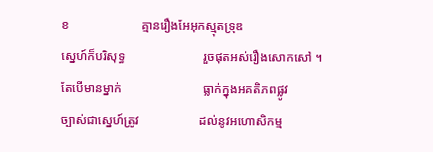ខ                       គ្មានរឿងអែអុកស្មុតទ្រុឌ
ស្នេហ៍ក៏បរិសុទ្ធ                         រួចផុតអស់រឿងសោកសៅ ។
តែបើមានម្នាក់                          ធ្លាក់ក្នុងអគតិភពផ្លូវ
ច្បាស់ជាស្នេហ៍ត្រូវ                   ដល់នូវអហោសិកម្ម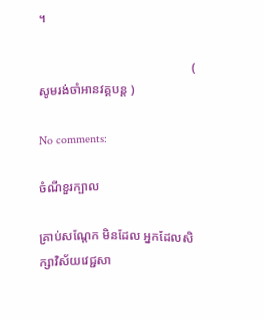។

                                                 ( សូមរង់ចាំអានវគ្គបន្ត )

No comments:

ចំណីខួរក្បាល

គ្រាប់សណ្តែក មិនដែល អ្នកដែលសិក្សាវិស័យវេជ្ជសា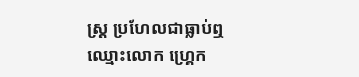ស្ត្រ ប្រហែលជាធ្លាប់ឮឈ្មោះលោក ហ្គ្រេក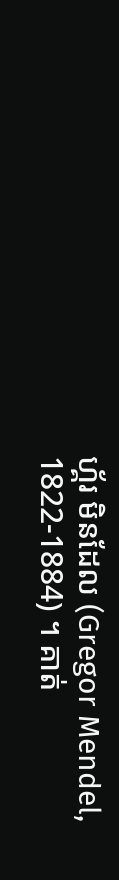ហ្គ័រ មិនដែល (Gregor Mendel, 1822-1884) ។ គាត់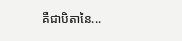គឺជាបិតានៃ...